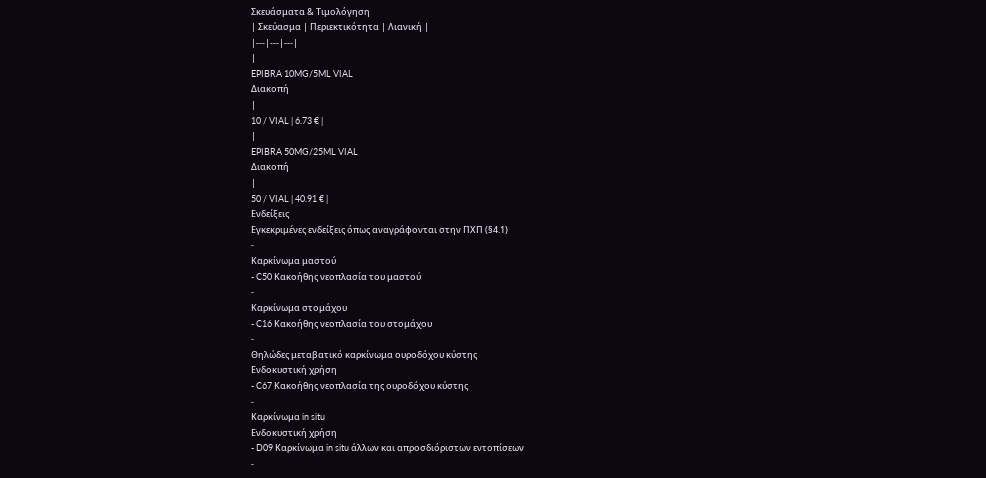Σκευάσματα & Τιμολόγηση
| Σκεύασμα | Περιεκτικότητα | Λιανική |
|---|---|---|
|
EPIBRA 10MG/5ML VIAL
Διακοπή
|
10 / VIAL | 6.73 € |
|
EPIBRA 50MG/25ML VIAL
Διακοπή
|
50 / VIAL | 40.91 € |
Ενδείξεις
Εγκεκριμένες ενδείξεις όπως αναγράφονται στην ΠΧΠ (§4.1)
-
Καρκίνωμα μαστού
- C50 Κακοήθης νεοπλασία του μαστού
-
Καρκίνωμα στομάχου
- C16 Κακοήθης νεοπλασία του στομάχου
-
Θηλώδες μεταβατικό καρκίνωμα ουροδόχου κύστης
Ενδοκυστική χρήση
- C67 Κακοήθης νεοπλασία της ουροδόχου κύστης
-
Καρκίνωμα in situ
Ενδοκυστική χρήση
- D09 Καρκίνωμα in situ άλλων και απροσδιόριστων εντοπίσεων
-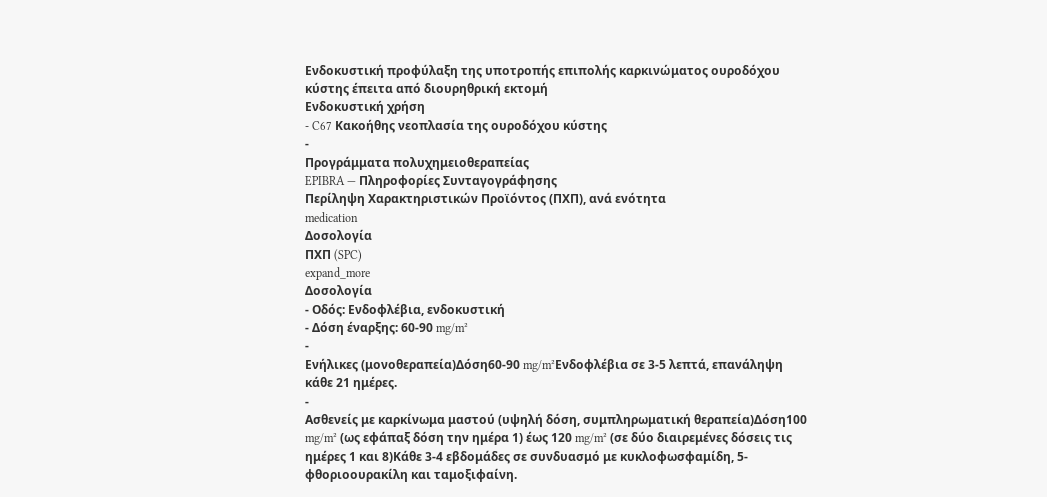Ενδοκυστική προφύλαξη της υποτροπής επιπολής καρκινώματος ουροδόχου κύστης έπειτα από διουρηθρική εκτομή
Ενδοκυστική χρήση
- C67 Κακοήθης νεοπλασία της ουροδόχου κύστης
-
Προγράμματα πολυχημειοθεραπείας
EPIBRA — Πληροφορίες Συνταγογράφησης
Περίληψη Χαρακτηριστικών Προϊόντος (ΠΧΠ), ανά ενότητα
medication
Δοσολογία
ΠΧΠ (SPC)
expand_more
Δοσολογία
- Οδός: Ενδοφλέβια, ενδοκυστική
- Δόση έναρξης: 60-90 mg/m²
-
Ενήλικες (μονοθεραπεία)Δόση60-90 mg/m²Ενδοφλέβια σε 3-5 λεπτά, επανάληψη κάθε 21 ημέρες.
-
Ασθενείς με καρκίνωμα μαστού (υψηλή δόση, συμπληρωματική θεραπεία)Δόση100 mg/m² (ως εφάπαξ δόση την ημέρα 1) έως 120 mg/m² (σε δύο διαιρεμένες δόσεις τις ημέρες 1 και 8)Κάθε 3-4 εβδομάδες σε συνδυασμό με κυκλοφωσφαμίδη, 5-φθοριοουρακίλη και ταμοξιφαίνη.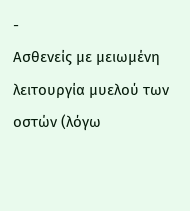-
Ασθενείς με μειωμένη λειτουργία μυελού των οστών (λόγω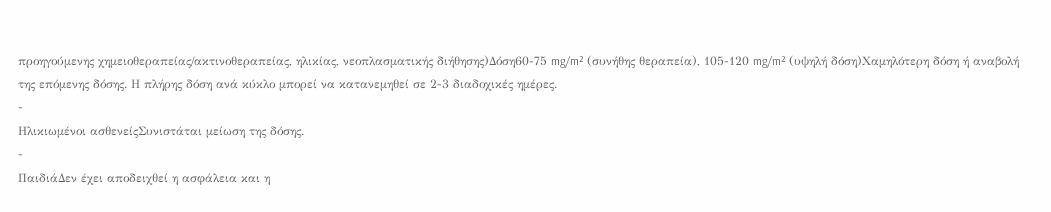προηγούμενης χημειοθεραπείας/ακτινοθεραπείας, ηλικίας, νεοπλασματικής διήθησης)Δόση60-75 mg/m² (συνήθης θεραπεία), 105-120 mg/m² (υψηλή δόση)Χαμηλότερη δόση ή αναβολή της επόμενης δόσης. Η πλήρης δόση ανά κύκλο μπορεί να κατανεμηθεί σε 2-3 διαδοχικές ημέρες.
-
Ηλικιωμένοι ασθενείςΣυνιστάται μείωση της δόσης.
-
ΠαιδιάΔεν έχει αποδειχθεί η ασφάλεια και η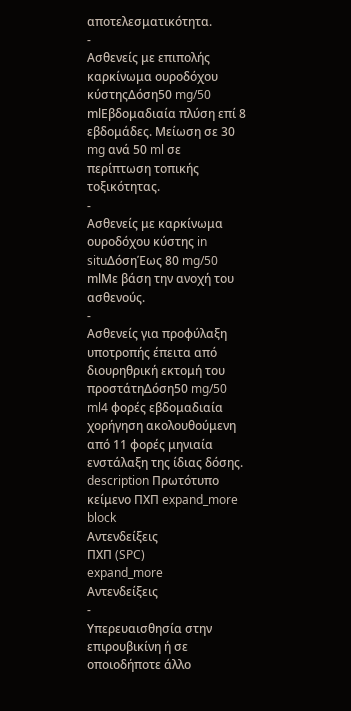αποτελεσματικότητα.
-
Ασθενείς με επιπολής καρκίνωμα ουροδόχου κύστηςΔόση50 mg/50 mlΕβδομαδιαία πλύση επί 8 εβδομάδες. Μείωση σε 30 mg ανά 50 ml σε περίπτωση τοπικής τοξικότητας.
-
Ασθενείς με καρκίνωμα ουροδόχου κύστης in situΔόσηΈως 80 mg/50 mlΜε βάση την ανοχή του ασθενούς.
-
Ασθενείς για προφύλαξη υποτροπής έπειτα από διουρηθρική εκτομή του προστάτηΔόση50 mg/50 ml4 φορές εβδομαδιαία χορήγηση ακολουθούμενη από 11 φορές μηνιαία ενστάλαξη της ίδιας δόσης.
description Πρωτότυπο κείμενο ΠΧΠ expand_more
block
Αντενδείξεις
ΠΧΠ (SPC)
expand_more
Αντενδείξεις
-
Υπερευαισθησία στην επιρουβικίνη ή σε οποιοδήποτε άλλο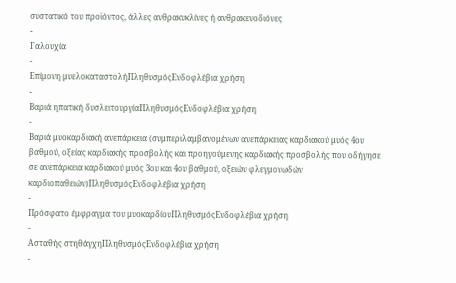συστατικό του προϊόντος, άλλες ανθρακυκλίνες ή ανθρακενοδιόνες
-
Γαλουχία
-
Επίμονη μυελοκαταστολήΠληθυσμόςΕνδοφλέβια χρήση
-
Βαριά ηπατική δυσλειτουργίαΠληθυσμόςΕνδοφλέβια χρήση
-
Βαριά μυοκαρδιακή ανεπάρκεια (συμπεριλαμβανομένων ανεπάρκειας καρδιακού μυός 4ου βαθμού, οξείας καρδιακής προσβολής και προηγούμενης καρδιακής προσβολής που οδήγησε σε ανεπάρκεια καρδιακού μυός 3ου και 4ου βαθμού, οξειών φλεγμονωδών καρδιοπαθειών)ΠληθυσμόςΕνδοφλέβια χρήση
-
Πρόσφατο έμφραγμα του μυοκαρδίουΠληθυσμόςΕνδοφλέβια χρήση
-
Ασταθής στηθάγχηΠληθυσμόςΕνδοφλέβια χρήση
-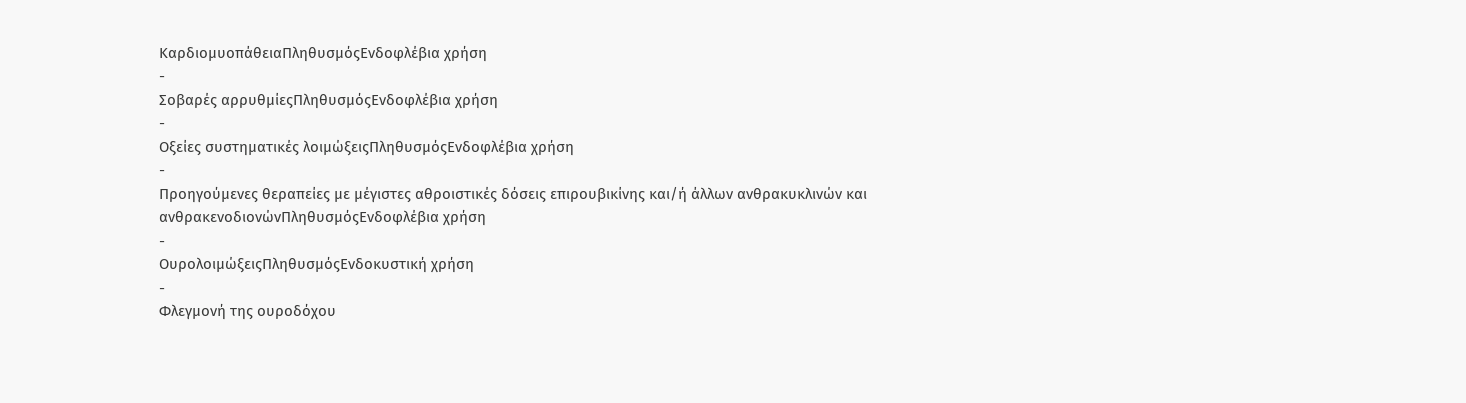ΚαρδιομυοπάθειαΠληθυσμόςΕνδοφλέβια χρήση
-
Σοβαρές αρρυθμίεςΠληθυσμόςΕνδοφλέβια χρήση
-
Οξείες συστηματικές λοιμώξειςΠληθυσμόςΕνδοφλέβια χρήση
-
Προηγούμενες θεραπείες με μέγιστες αθροιστικές δόσεις επιρουβικίνης και/ή άλλων ανθρακυκλινών και ανθρακενοδιονώνΠληθυσμόςΕνδοφλέβια χρήση
-
ΟυρολοιμώξειςΠληθυσμόςΕνδοκυστική χρήση
-
Φλεγμονή της ουροδόχου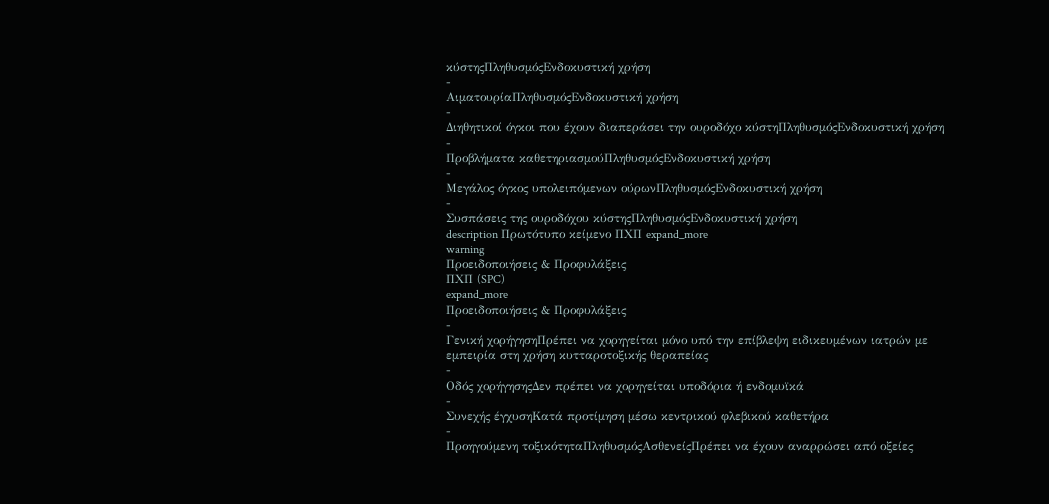κύστηςΠληθυσμόςΕνδοκυστική χρήση
-
ΑιματουρίαΠληθυσμόςΕνδοκυστική χρήση
-
Διηθητικοί όγκοι που έχουν διαπεράσει την ουροδόχο κύστηΠληθυσμόςΕνδοκυστική χρήση
-
Προβλήματα καθετηριασμούΠληθυσμόςΕνδοκυστική χρήση
-
Μεγάλος όγκος υπολειπόμενων ούρωνΠληθυσμόςΕνδοκυστική χρήση
-
Συσπάσεις της ουροδόχου κύστηςΠληθυσμόςΕνδοκυστική χρήση
description Πρωτότυπο κείμενο ΠΧΠ expand_more
warning
Προειδοποιήσεις & Προφυλάξεις
ΠΧΠ (SPC)
expand_more
Προειδοποιήσεις & Προφυλάξεις
-
Γενική χορήγησηΠρέπει να χορηγείται μόνο υπό την επίβλεψη ειδικευμένων ιατρών με εμπειρία στη χρήση κυτταροτοξικής θεραπείας
-
Οδός χορήγησηςΔεν πρέπει να χορηγείται υποδόρια ή ενδομυϊκά
-
Συνεχής έγχυσηΚατά προτίμηση μέσω κεντρικού φλεβικού καθετήρα
-
Προηγούμενη τοξικότηταΠληθυσμόςΑσθενείςΠρέπει να έχουν αναρρώσει από οξείες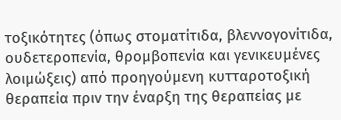τοξικότητες (όπως στοματίτιδα, βλεννογονίτιδα, ουδετεροπενία, θρομβοπενία και γενικευμένες λοιμώξεις) από προηγούμενη κυτταροτοξική θεραπεία πριν την έναρξη της θεραπείας με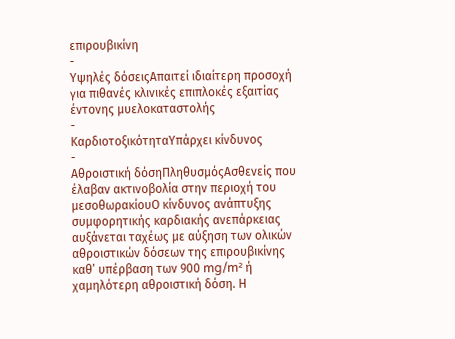επιρουβικίνη
-
Υψηλές δόσειςΑπαιτεί ιδιαίτερη προσοχή για πιθανές κλινικές επιπλοκές εξαιτίας έντονης μυελοκαταστολής
-
ΚαρδιοτοξικότηταΥπάρχει κίνδυνος
-
Αθροιστική δόσηΠληθυσμόςΑσθενείς που έλαβαν ακτινοβολία στην περιοχή του μεσοθωρακίουΟ κίνδυνος ανάπτυξης συμφορητικής καρδιακής ανεπάρκειας αυξάνεται ταχέως με αύξηση των ολικών αθροιστικών δόσεων της επιρουβικίνης καθ’ υπέρβαση των 900 mg/m² ή χαμηλότερη αθροιστική δόση. Η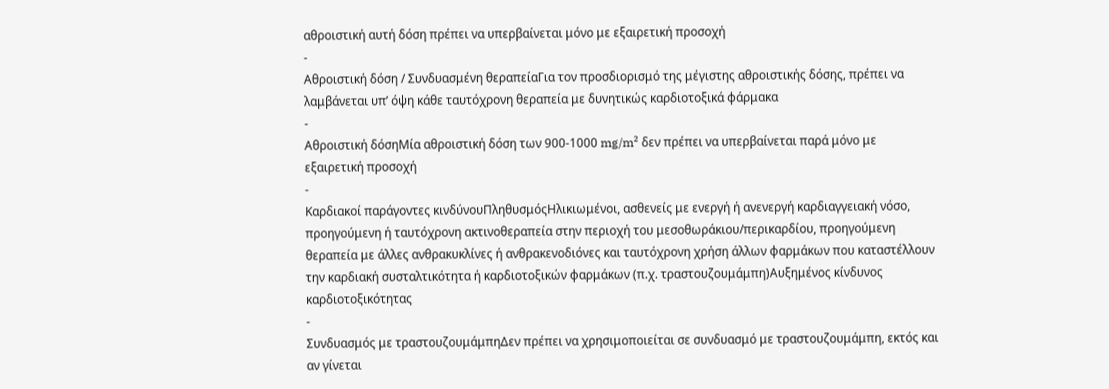αθροιστική αυτή δόση πρέπει να υπερβαίνεται μόνο με εξαιρετική προσοχή
-
Αθροιστική δόση / Συνδυασμένη θεραπείαΓια τον προσδιορισμό της μέγιστης αθροιστικής δόσης, πρέπει να λαμβάνεται υπ’ όψη κάθε ταυτόχρονη θεραπεία με δυνητικώς καρδιοτοξικά φάρμακα
-
Αθροιστική δόσηΜία αθροιστική δόση των 900-1000 mg/m² δεν πρέπει να υπερβαίνεται παρά μόνο με εξαιρετική προσοχή
-
Καρδιακοί παράγοντες κινδύνουΠληθυσμόςΗλικιωμένοι, ασθενείς με ενεργή ή ανενεργή καρδιαγγειακή νόσο, προηγούμενη ή ταυτόχρονη ακτινοθεραπεία στην περιοχή του μεσοθωράκιου/περικαρδίου, προηγούμενη θεραπεία με άλλες ανθρακυκλίνες ή ανθρακενοδιόνες και ταυτόχρονη χρήση άλλων φαρμάκων που καταστέλλουν την καρδιακή συσταλτικότητα ή καρδιοτοξικών φαρμάκων (π.χ. τραστουζουμάμπη)Αυξημένος κίνδυνος καρδιοτοξικότητας
-
Συνδυασμός με τραστουζουμάμπηΔεν πρέπει να χρησιμοποιείται σε συνδυασμό με τραστουζουμάμπη, εκτός και αν γίνεται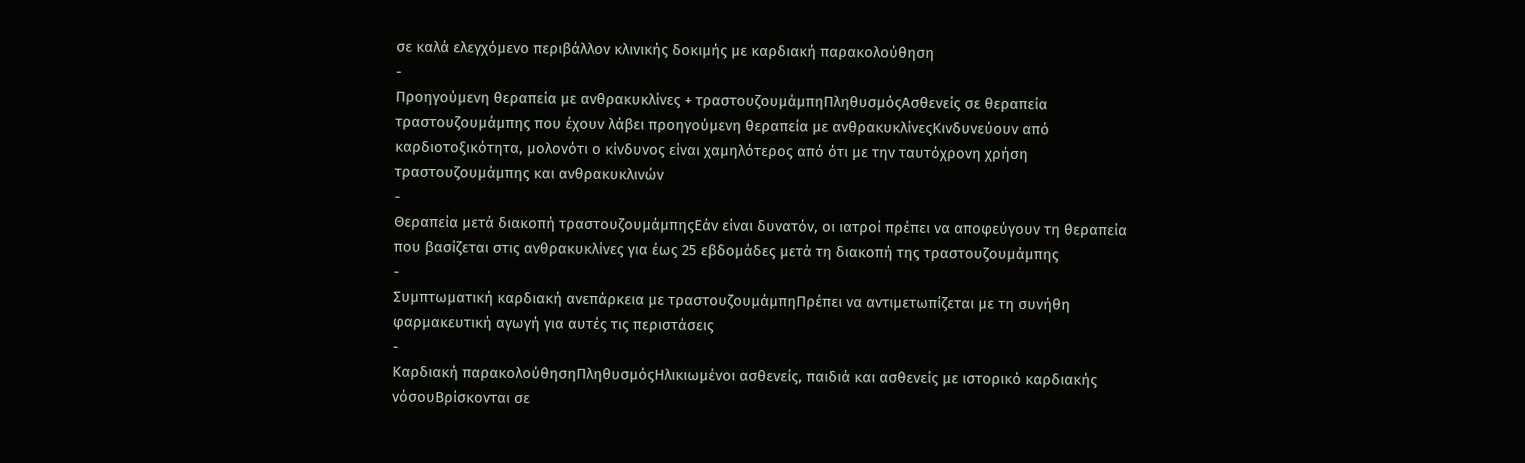σε καλά ελεγχόμενο περιβάλλον κλινικής δοκιμής με καρδιακή παρακολούθηση
-
Προηγούμενη θεραπεία με ανθρακυκλίνες + τραστουζουμάμπηΠληθυσμόςΑσθενείς σε θεραπεία τραστουζουμάμπης που έχουν λάβει προηγούμενη θεραπεία με ανθρακυκλίνεςΚινδυνεύουν από καρδιοτοξικότητα, μολονότι ο κίνδυνος είναι χαμηλότερος από ότι με την ταυτόχρονη χρήση τραστουζουμάμπης και ανθρακυκλινών
-
Θεραπεία μετά διακοπή τραστουζουμάμπηςΕάν είναι δυνατόν, οι ιατροί πρέπει να αποφεύγουν τη θεραπεία που βασίζεται στις ανθρακυκλίνες για έως 25 εβδομάδες μετά τη διακοπή της τραστουζουμάμπης
-
Συμπτωματική καρδιακή ανεπάρκεια με τραστουζουμάμπηΠρέπει να αντιμετωπίζεται με τη συνήθη φαρμακευτική αγωγή για αυτές τις περιστάσεις
-
Καρδιακή παρακολούθησηΠληθυσμόςΗλικιωμένοι ασθενείς, παιδιά και ασθενείς με ιστορικό καρδιακής νόσουΒρίσκονται σε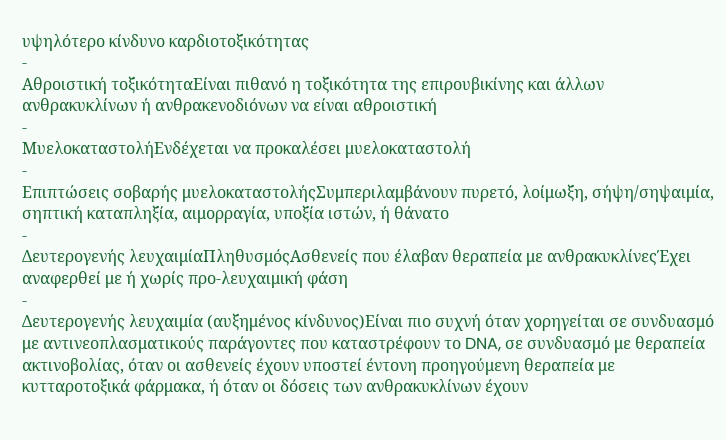υψηλότερο κίνδυνο καρδιοτοξικότητας
-
Αθροιστική τοξικότηταΕίναι πιθανό η τοξικότητα της επιρουβικίνης και άλλων ανθρακυκλίνων ή ανθρακενοδιόνων να είναι αθροιστική
-
ΜυελοκαταστολήΕνδέχεται να προκαλέσει μυελοκαταστολή
-
Επιπτώσεις σοβαρής μυελοκαταστολήςΣυμπεριλαμβάνουν πυρετό, λοίμωξη, σήψη/σηψαιμία, σηπτική καταπληξία, αιμορραγία, υποξία ιστών, ή θάνατο
-
Δευτερογενής λευχαιμίαΠληθυσμόςΑσθενείς που έλαβαν θεραπεία με ανθρακυκλίνεςΈχει αναφερθεί με ή χωρίς προ-λευχαιμική φάση
-
Δευτερογενής λευχαιμία (αυξημένος κίνδυνος)Είναι πιο συχνή όταν χορηγείται σε συνδυασμό με αντινεοπλασματικούς παράγοντες που καταστρέφουν το DNA, σε συνδυασμό με θεραπεία ακτινοβολίας, όταν οι ασθενείς έχουν υποστεί έντονη προηγούμενη θεραπεία με κυτταροτοξικά φάρμακα, ή όταν οι δόσεις των ανθρακυκλίνων έχουν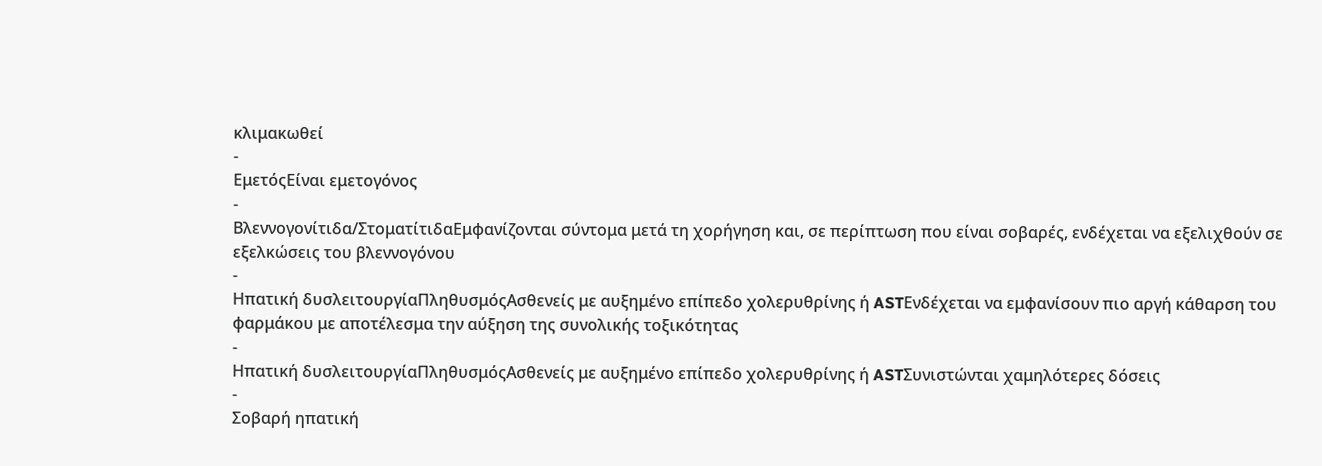κλιμακωθεί
-
ΕμετόςΕίναι εμετογόνος
-
Βλεννογονίτιδα/ΣτοματίτιδαΕμφανίζονται σύντομα μετά τη χορήγηση και, σε περίπτωση που είναι σοβαρές, ενδέχεται να εξελιχθούν σε εξελκώσεις του βλεννογόνου
-
Ηπατική δυσλειτουργίαΠληθυσμόςΑσθενείς με αυξημένο επίπεδο χολερυθρίνης ή ASTΕνδέχεται να εμφανίσουν πιο αργή κάθαρση του φαρμάκου με αποτέλεσμα την αύξηση της συνολικής τοξικότητας
-
Ηπατική δυσλειτουργίαΠληθυσμόςΑσθενείς με αυξημένο επίπεδο χολερυθρίνης ή ASTΣυνιστώνται χαμηλότερες δόσεις
-
Σοβαρή ηπατική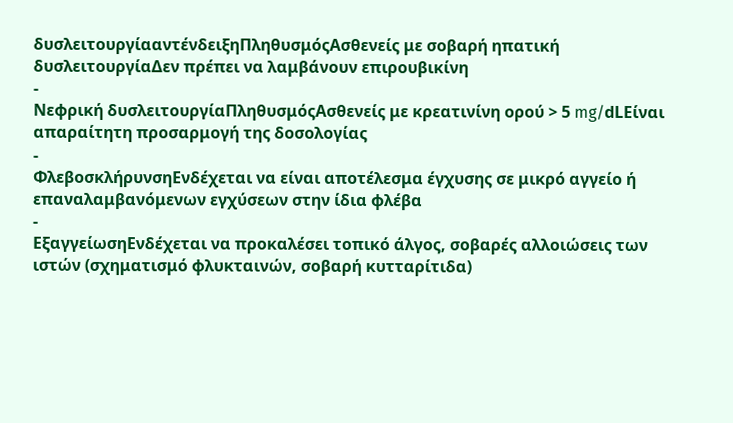δυσλειτουργίααντένδειξηΠληθυσμόςΑσθενείς με σοβαρή ηπατική δυσλειτουργίαΔεν πρέπει να λαμβάνουν επιρουβικίνη
-
Νεφρική δυσλειτουργίαΠληθυσμόςΑσθενείς με κρεατινίνη ορού > 5 mg/dLΕίναι απαραίτητη προσαρμογή της δοσολογίας
-
ΦλεβοσκλήρυνσηΕνδέχεται να είναι αποτέλεσμα έγχυσης σε μικρό αγγείο ή επαναλαμβανόμενων εγχύσεων στην ίδια φλέβα
-
ΕξαγγείωσηΕνδέχεται να προκαλέσει τοπικό άλγος, σοβαρές αλλοιώσεις των ιστών (σχηματισμό φλυκταινών, σοβαρή κυτταρίτιδα)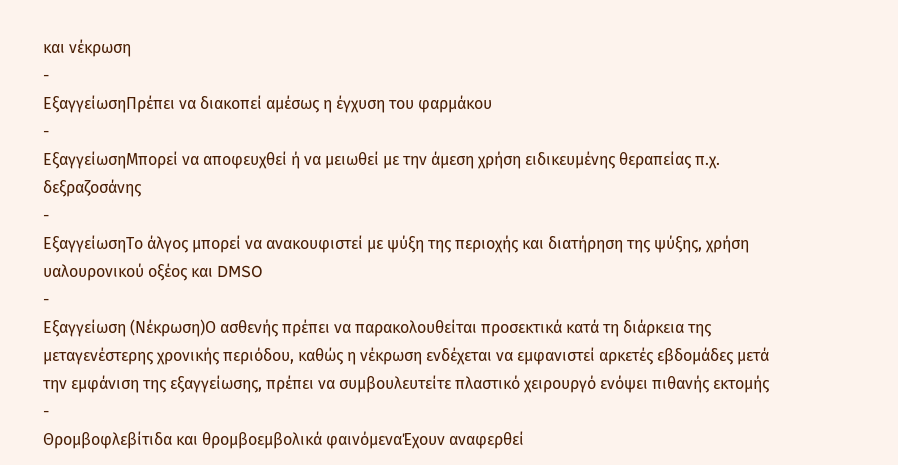και νέκρωση
-
ΕξαγγείωσηΠρέπει να διακοπεί αμέσως η έγχυση του φαρμάκου
-
ΕξαγγείωσηΜπορεί να αποφευχθεί ή να μειωθεί με την άμεση χρήση ειδικευμένης θεραπείας π.χ. δεξραζοσάνης
-
ΕξαγγείωσηΤο άλγος μπορεί να ανακουφιστεί με ψύξη της περιοχής και διατήρηση της ψύξης, χρήση υαλουρονικού οξέος και DMSO
-
Εξαγγείωση (Νέκρωση)Ο ασθενής πρέπει να παρακολουθείται προσεκτικά κατά τη διάρκεια της μεταγενέστερης χρονικής περιόδου, καθώς η νέκρωση ενδέχεται να εμφανιστεί αρκετές εβδομάδες μετά την εμφάνιση της εξαγγείωσης, πρέπει να συμβουλευτείτε πλαστικό χειρουργό ενόψει πιθανής εκτομής
-
Θρομβοφλεβίτιδα και θρομβοεμβολικά φαινόμεναΈχουν αναφερθεί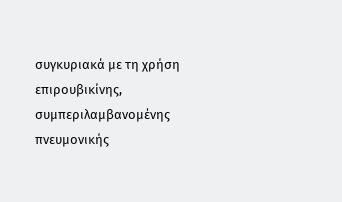συγκυριακά με τη χρήση επιρουβικίνης, συμπεριλαμβανομένης πνευμονικής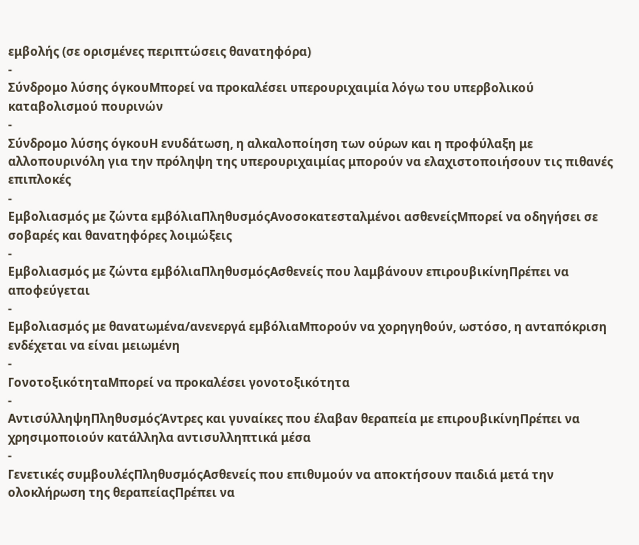εμβολής (σε ορισμένες περιπτώσεις θανατηφόρα)
-
Σύνδρομο λύσης όγκουΜπορεί να προκαλέσει υπερουριχαιμία λόγω του υπερβολικού καταβολισμού πουρινών
-
Σύνδρομο λύσης όγκουΗ ενυδάτωση, η αλκαλοποίηση των ούρων και η προφύλαξη με αλλοπουρινόλη για την πρόληψη της υπερουριχαιμίας μπορούν να ελαχιστοποιήσουν τις πιθανές επιπλοκές
-
Εμβολιασμός με ζώντα εμβόλιαΠληθυσμόςΑνοσοκατεσταλμένοι ασθενείςΜπορεί να οδηγήσει σε σοβαρές και θανατηφόρες λοιμώξεις
-
Εμβολιασμός με ζώντα εμβόλιαΠληθυσμόςΑσθενείς που λαμβάνουν επιρουβικίνηΠρέπει να αποφεύγεται
-
Εμβολιασμός με θανατωμένα/ανενεργά εμβόλιαΜπορούν να χορηγηθούν, ωστόσο, η ανταπόκριση ενδέχεται να είναι μειωμένη
-
ΓονοτοξικότηταΜπορεί να προκαλέσει γονοτοξικότητα
-
ΑντισύλληψηΠληθυσμόςΆντρες και γυναίκες που έλαβαν θεραπεία με επιρουβικίνηΠρέπει να χρησιμοποιούν κατάλληλα αντισυλληπτικά μέσα
-
Γενετικές συμβουλέςΠληθυσμόςΑσθενείς που επιθυμούν να αποκτήσουν παιδιά μετά την ολοκλήρωση της θεραπείαςΠρέπει να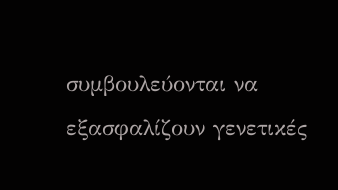συμβουλεύονται να εξασφαλίζουν γενετικές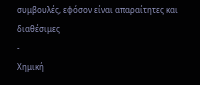συμβουλές, εφόσον είναι απαραίτητες και διαθέσιμες
-
Χημική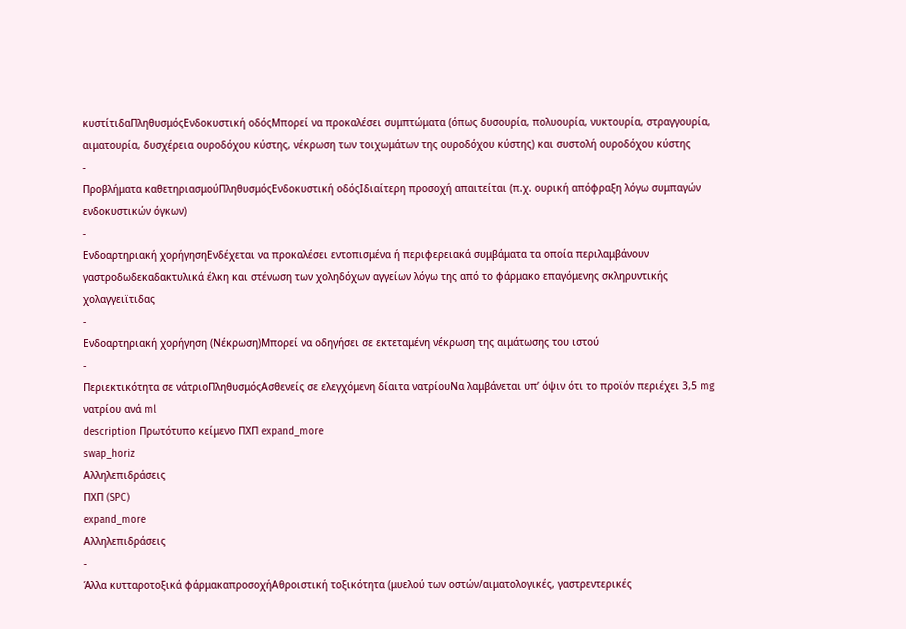κυστίτιδαΠληθυσμόςΕνδοκυστική οδόςΜπορεί να προκαλέσει συμπτώματα (όπως δυσουρία, πολυουρία, νυκτουρία, στραγγουρία, αιματουρία, δυσχέρεια ουροδόχου κύστης, νέκρωση των τοιχωμάτων της ουροδόχου κύστης) και συστολή ουροδόχου κύστης
-
Προβλήματα καθετηριασμούΠληθυσμόςΕνδοκυστική οδόςΙδιαίτερη προσοχή απαιτείται (π.χ. ουρική απόφραξη λόγω συμπαγών ενδοκυστικών όγκων)
-
Ενδοαρτηριακή χορήγησηΕνδέχεται να προκαλέσει εντοπισμένα ή περιφερειακά συμβάματα τα οποία περιλαμβάνουν γαστροδωδεκαδακτυλικά έλκη και στένωση των χοληδόχων αγγείων λόγω της από το φάρμακο επαγόμενης σκληρυντικής χολαγγειϊτιδας
-
Ενδοαρτηριακή χορήγηση (Νέκρωση)Μπορεί να οδηγήσει σε εκτεταμένη νέκρωση της αιμάτωσης του ιστού
-
Περιεκτικότητα σε νάτριοΠληθυσμόςΑσθενείς σε ελεγχόμενη δίαιτα νατρίουΝα λαμβάνεται υπ’ όψιν ότι το προϊόν περιέχει 3,5 mg νατρίου ανά ml
description Πρωτότυπο κείμενο ΠΧΠ expand_more
swap_horiz
Αλληλεπιδράσεις
ΠΧΠ (SPC)
expand_more
Αλληλεπιδράσεις
-
Άλλα κυτταροτοξικά φάρμακαπροσοχήΑθροιστική τοξικότητα (μυελού των οστών/αιματολογικές, γαστρεντερικές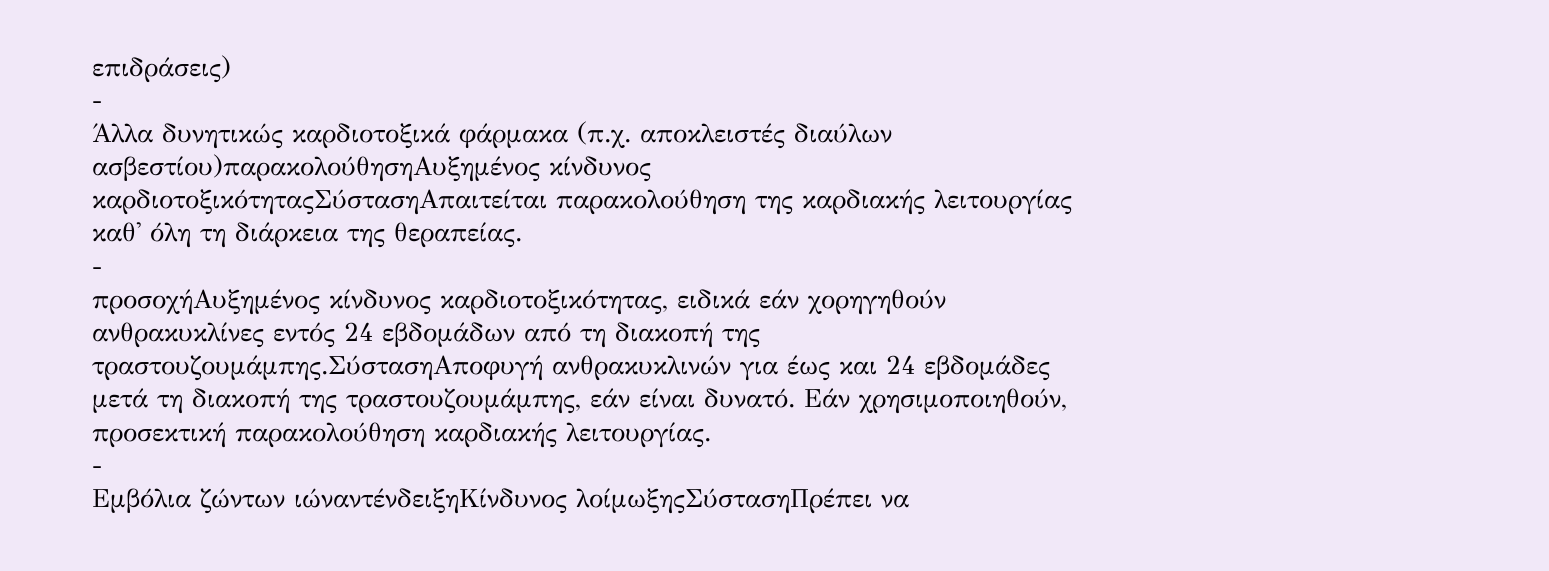επιδράσεις)
-
Άλλα δυνητικώς καρδιοτοξικά φάρμακα (π.χ. αποκλειστές διαύλων ασβεστίου)παρακολούθησηΑυξημένος κίνδυνος καρδιοτοξικότηταςΣύστασηΑπαιτείται παρακολούθηση της καρδιακής λειτουργίας καθ' όλη τη διάρκεια της θεραπείας.
-
προσοχήΑυξημένος κίνδυνος καρδιοτοξικότητας, ειδικά εάν χορηγηθούν ανθρακυκλίνες εντός 24 εβδομάδων από τη διακοπή της τραστουζουμάμπης.ΣύστασηΑποφυγή ανθρακυκλινών για έως και 24 εβδομάδες μετά τη διακοπή της τραστουζουμάμπης, εάν είναι δυνατό. Εάν χρησιμοποιηθούν, προσεκτική παρακολούθηση καρδιακής λειτουργίας.
-
Εμβόλια ζώντων ιώναντένδειξηΚίνδυνος λοίμωξηςΣύστασηΠρέπει να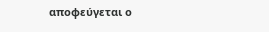αποφεύγεται ο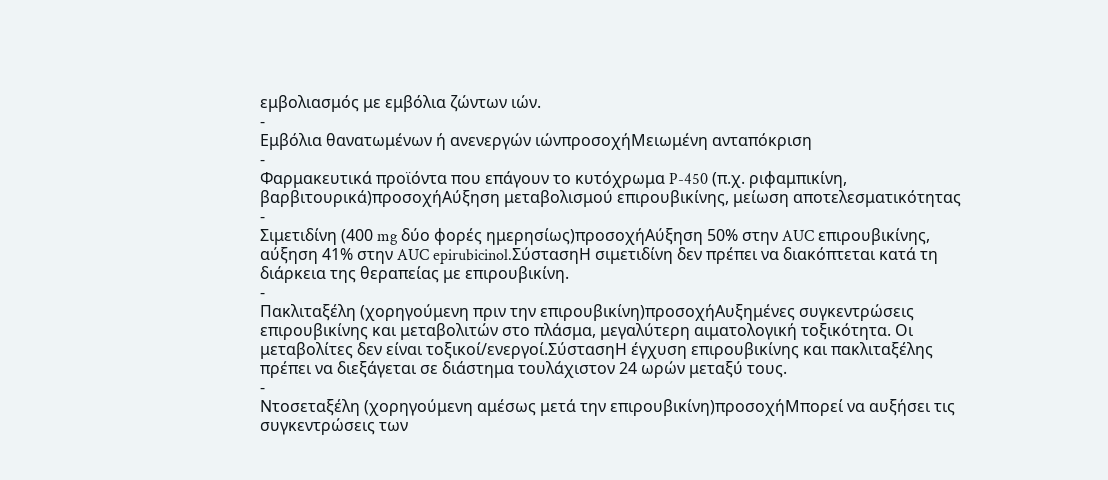εμβολιασμός με εμβόλια ζώντων ιών.
-
Εμβόλια θανατωμένων ή ανενεργών ιώνπροσοχήΜειωμένη ανταπόκριση
-
Φαρμακευτικά προϊόντα που επάγουν το κυτόχρωμα P-450 (π.χ. ριφαμπικίνη, βαρβιτουρικά)προσοχήΑύξηση μεταβολισμού επιρουβικίνης, μείωση αποτελεσματικότητας
-
Σιμετιδίνη (400 mg δύο φορές ημερησίως)προσοχήΑύξηση 50% στην AUC επιρουβικίνης, αύξηση 41% στην AUC epirubicinol.ΣύστασηΗ σιμετιδίνη δεν πρέπει να διακόπτεται κατά τη διάρκεια της θεραπείας με επιρουβικίνη.
-
Πακλιταξέλη (χορηγούμενη πριν την επιρουβικίνη)προσοχήΑυξημένες συγκεντρώσεις επιρουβικίνης και μεταβολιτών στο πλάσμα, μεγαλύτερη αιματολογική τοξικότητα. Οι μεταβολίτες δεν είναι τοξικοί/ενεργοί.ΣύστασηΗ έγχυση επιρουβικίνης και πακλιταξέλης πρέπει να διεξάγεται σε διάστημα τουλάχιστον 24 ωρών μεταξύ τους.
-
Ντοσεταξέλη (χορηγούμενη αμέσως μετά την επιρουβικίνη)προσοχήΜπορεί να αυξήσει τις συγκεντρώσεις των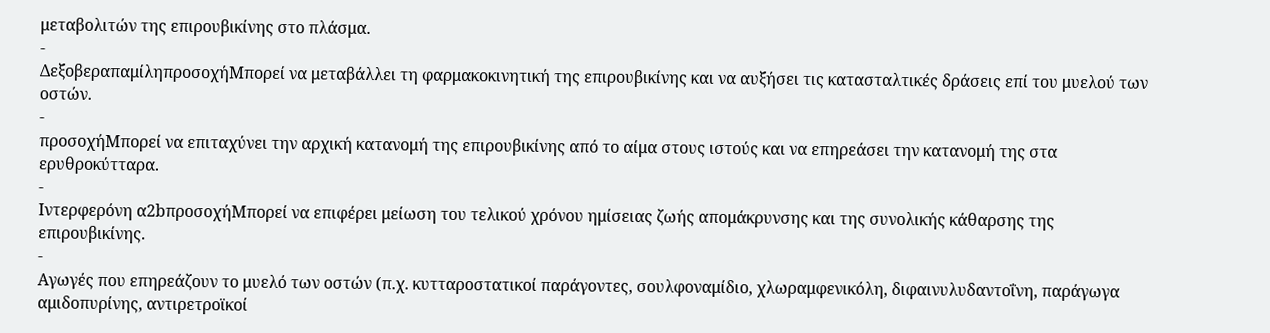μεταβολιτών της επιρουβικίνης στο πλάσμα.
-
ΔεξοβεραπαμίληπροσοχήΜπορεί να μεταβάλλει τη φαρμακοκινητική της επιρουβικίνης και να αυξήσει τις κατασταλτικές δράσεις επί του μυελού των οστών.
-
προσοχήΜπορεί να επιταχύνει την αρχική κατανομή της επιρουβικίνης από το αίμα στους ιστούς και να επηρεάσει την κατανομή της στα ερυθροκύτταρα.
-
Ιντερφερόνη α2bπροσοχήΜπορεί να επιφέρει μείωση του τελικού χρόνου ημίσειας ζωής απομάκρυνσης και της συνολικής κάθαρσης της επιρουβικίνης.
-
Αγωγές που επηρεάζουν το μυελό των οστών (π.χ. κυτταροστατικοί παράγοντες, σουλφοναμίδιο, χλωραμφενικόλη, διφαινυλυδαντοΐνη, παράγωγα αμιδοπυρίνης, αντιρετροϊκοί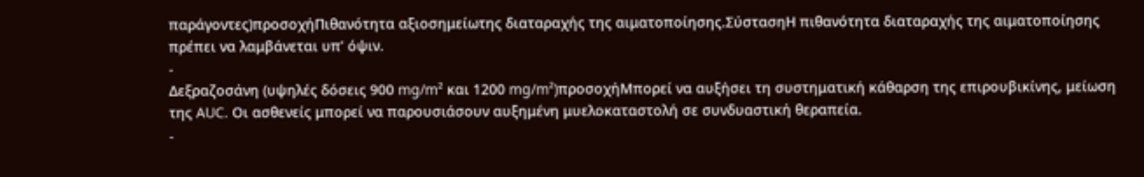παράγοντες)προσοχήΠιθανότητα αξιοσημείωτης διαταραχής της αιματοποίησης.ΣύστασηΗ πιθανότητα διαταραχής της αιματοποίησης πρέπει να λαμβάνεται υπ’ όψιν.
-
Δεξραζοσάνη (υψηλές δόσεις 900 mg/m² και 1200 mg/m²)προσοχήΜπορεί να αυξήσει τη συστηματική κάθαρση της επιρουβικίνης, μείωση της AUC. Οι ασθενείς μπορεί να παρουσιάσουν αυξημένη μυελοκαταστολή σε συνδυαστική θεραπεία.
-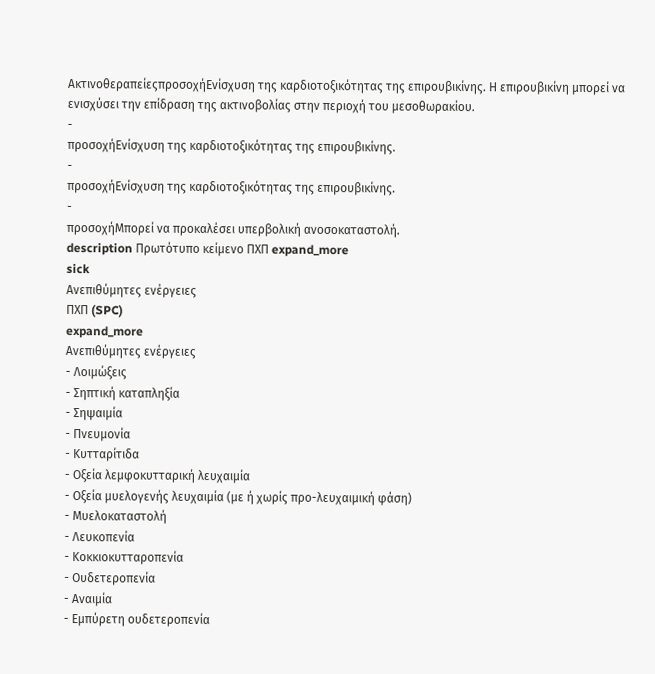ΑκτινοθεραπείεςπροσοχήΕνίσχυση της καρδιοτοξικότητας της επιρουβικίνης. Η επιρουβικίνη μπορεί να ενισχύσει την επίδραση της ακτινοβολίας στην περιοχή του μεσοθωρακίου.
-
προσοχήΕνίσχυση της καρδιοτοξικότητας της επιρουβικίνης.
-
προσοχήΕνίσχυση της καρδιοτοξικότητας της επιρουβικίνης.
-
προσοχήΜπορεί να προκαλέσει υπερβολική ανοσοκαταστολή.
description Πρωτότυπο κείμενο ΠΧΠ expand_more
sick
Ανεπιθύμητες ενέργειες
ΠΧΠ (SPC)
expand_more
Ανεπιθύμητες ενέργειες
- Λοιμώξεις
- Σηπτική καταπληξία
- Σηψαιμία
- Πνευμονία
- Κυτταρίτιδα
- Οξεία λεμφοκυτταρική λευχαιμία
- Οξεία μυελογενής λευχαιμία (με ή χωρίς προ-λευχαιμική φάση)
- Μυελοκαταστολή
- Λευκοπενία
- Κοκκιοκυτταροπενία
- Ουδετεροπενία
- Αναιμία
- Εμπύρετη ουδετεροπενία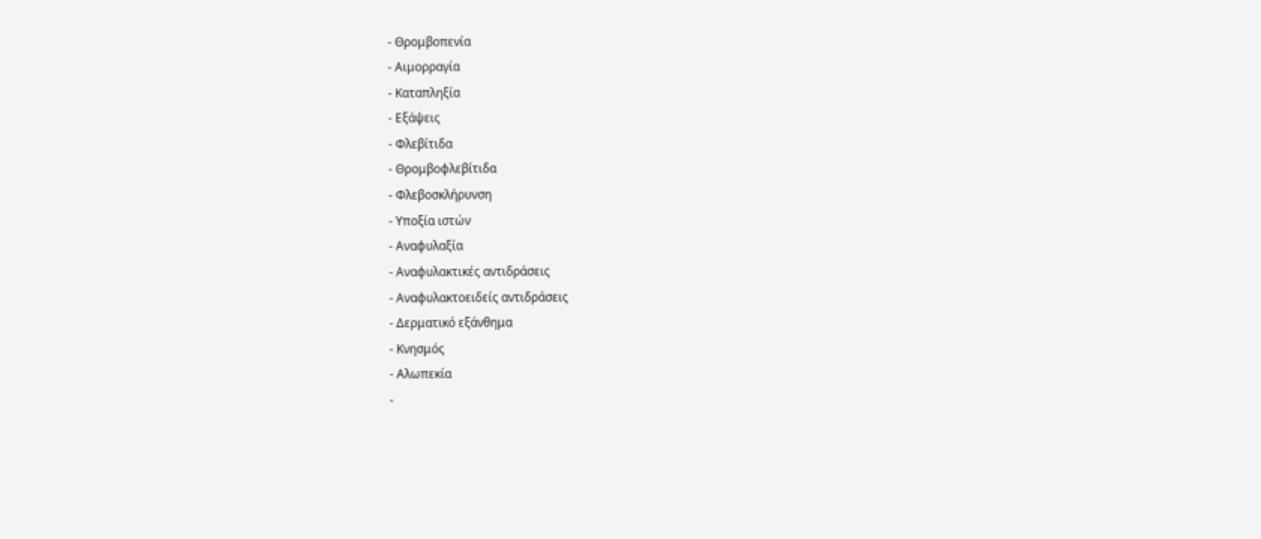- Θρομβοπενία
- Αιμορραγία
- Καταπληξία
- Εξάψεις
- Φλεβίτιδα
- Θρομβοφλεβίτιδα
- Φλεβοσκλήρυνση
- Υποξία ιστών
- Αναφυλαξία
- Αναφυλακτικές αντιδράσεις
- Αναφυλακτοειδείς αντιδράσεις
- Δερματικό εξάνθημα
- Κνησμός
- Αλωπεκία
-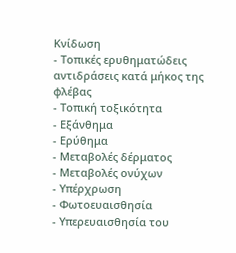Κνίδωση
- Τοπικές ερυθηματώδεις αντιδράσεις κατά μήκος της φλέβας
- Τοπική τοξικότητα
- Εξάνθημα
- Ερύθημα
- Μεταβολές δέρματος
- Μεταβολές ονύχων
- Υπέρχρωση
- Φωτοευαισθησία
- Υπερευαισθησία του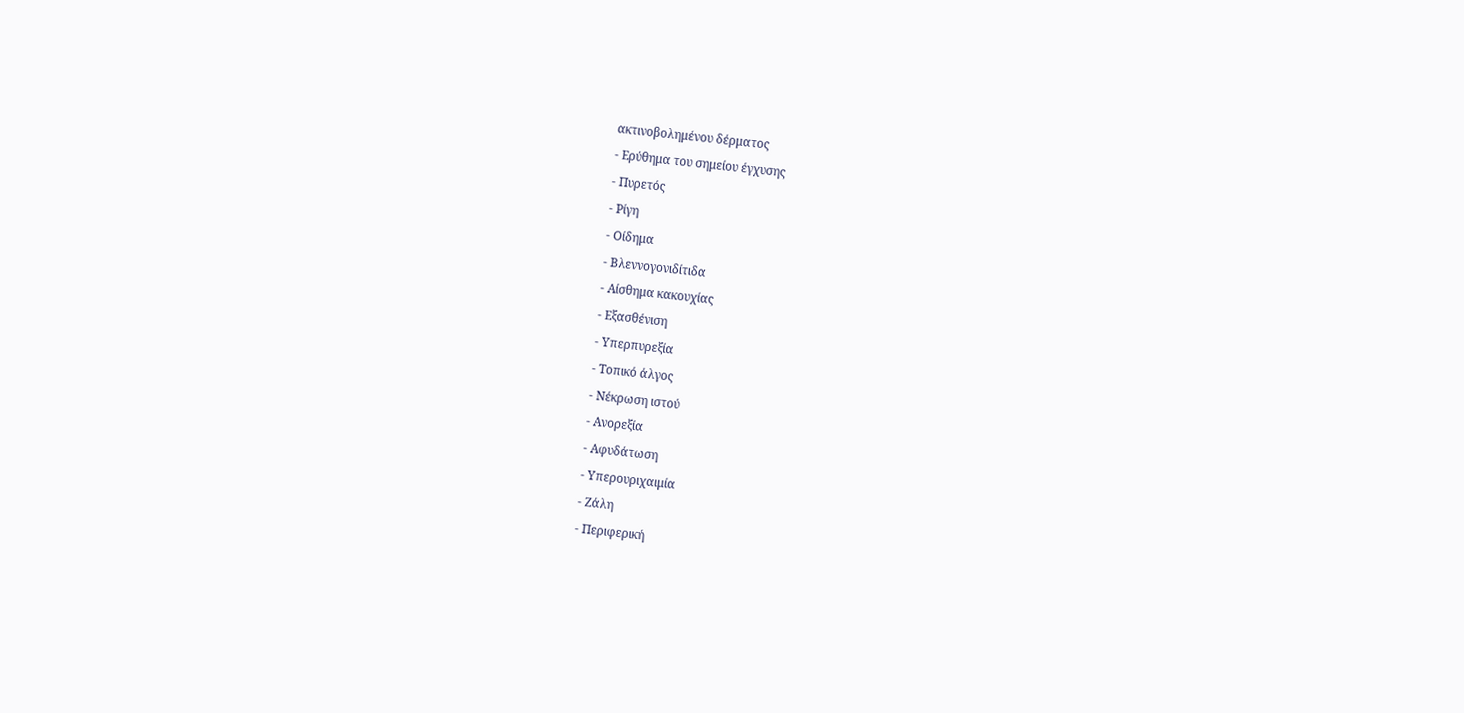ακτινοβολημένου δέρματος
- Ερύθημα του σημείου έγχυσης
- Πυρετός
- Ρίγη
- Οίδημα
- Βλεννογονιδίτιδα
- Αίσθημα κακουχίας
- Εξασθένιση
- Υπερπυρεξία
- Τοπικό άλγος
- Νέκρωση ιστού
- Ανορεξία
- Αφυδάτωση
- Υπερουριχαιμία
- Ζάλη
- Περιφερική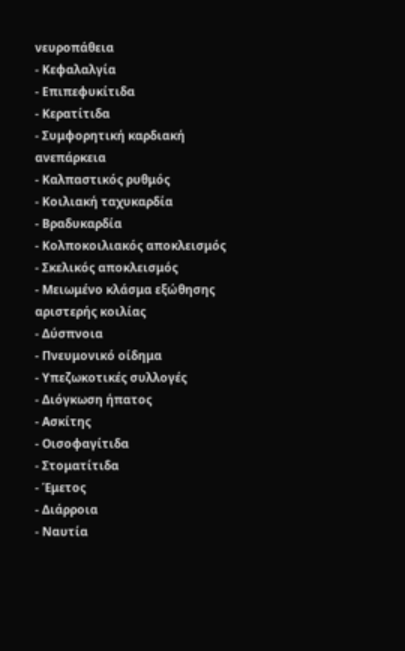νευροπάθεια
- Κεφαλαλγία
- Επιπεφυκίτιδα
- Κερατίτιδα
- Συμφορητική καρδιακή ανεπάρκεια
- Καλπαστικός ρυθμός
- Κοιλιακή ταχυκαρδία
- Βραδυκαρδία
- Κολποκοιλιακός αποκλεισμός
- Σκελικός αποκλεισμός
- Μειωμένο κλάσμα εξώθησης αριστερής κοιλίας
- Δύσπνοια
- Πνευμονικό οίδημα
- Υπεζωκοτικές συλλογές
- Διόγκωση ήπατος
- Ασκίτης
- Οισοφαγίτιδα
- Στοματίτιδα
- Έμετος
- Διάρροια
- Ναυτία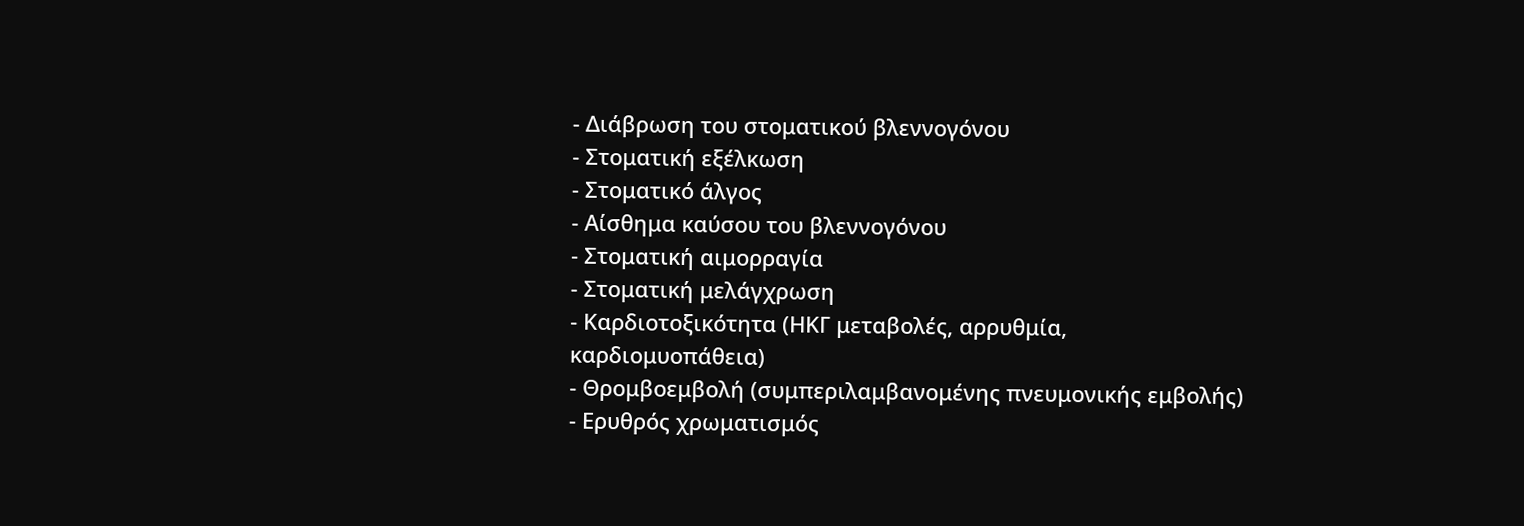- Διάβρωση του στοματικού βλεννογόνου
- Στοματική εξέλκωση
- Στοματικό άλγος
- Αίσθημα καύσου του βλεννογόνου
- Στοματική αιμορραγία
- Στοματική μελάγχρωση
- Καρδιοτοξικότητα (ΗΚΓ μεταβολές, αρρυθμία, καρδιομυοπάθεια)
- Θρομβοεμβολή (συμπεριλαμβανομένης πνευμονικής εμβολής)
- Ερυθρός χρωματισμός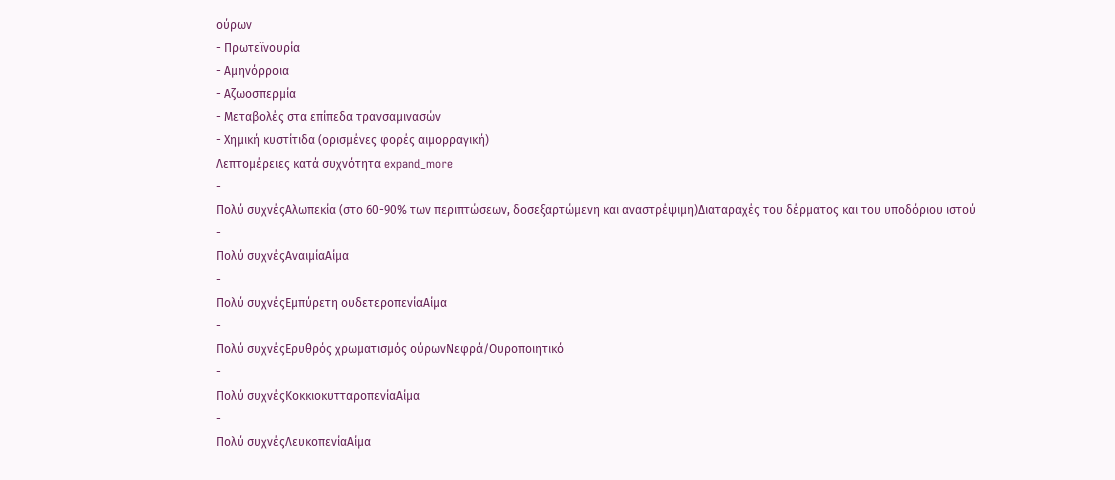ούρων
- Πρωτεϊνουρία
- Αμηνόρροια
- Αζωοσπερμία
- Μεταβολές στα επίπεδα τρανσαμινασών
- Χημική κυστίτιδα (ορισμένες φορές αιμορραγική)
Λεπτομέρειες κατά συχνότητα expand_more
-
Πολύ συχνέςΑλωπεκία (στο 60-90% των περιπτώσεων, δοσεξαρτώμενη και αναστρέψιμη)Διαταραχές του δέρματος και του υποδόριου ιστού
-
Πολύ συχνέςΑναιμίαΑίμα
-
Πολύ συχνέςΕμπύρετη ουδετεροπενίαΑίμα
-
Πολύ συχνέςΕρυθρός χρωματισμός ούρωνΝεφρά/Ουροποιητικό
-
Πολύ συχνέςΚοκκιοκυτταροπενίαΑίμα
-
Πολύ συχνέςΛευκοπενίαΑίμα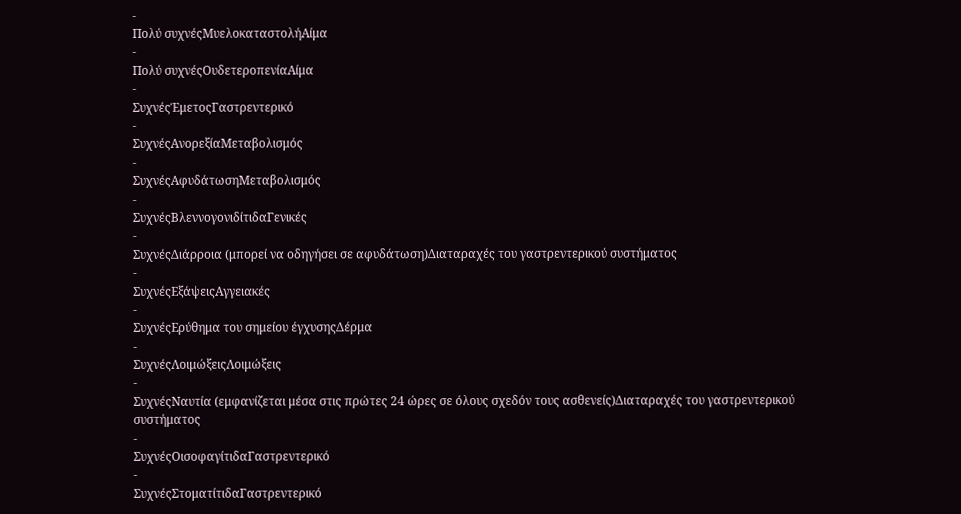-
Πολύ συχνέςΜυελοκαταστολήΑίμα
-
Πολύ συχνέςΟυδετεροπενίαΑίμα
-
ΣυχνέςΈμετοςΓαστρεντερικό
-
ΣυχνέςΑνορεξίαΜεταβολισμός
-
ΣυχνέςΑφυδάτωσηΜεταβολισμός
-
ΣυχνέςΒλεννογονιδίτιδαΓενικές
-
ΣυχνέςΔιάρροια (μπορεί να οδηγήσει σε αφυδάτωση)Διαταραχές του γαστρεντερικού συστήματος
-
ΣυχνέςΕξάψειςΑγγειακές
-
ΣυχνέςΕρύθημα του σημείου έγχυσηςΔέρμα
-
ΣυχνέςΛοιμώξειςΛοιμώξεις
-
ΣυχνέςΝαυτία (εμφανίζεται μέσα στις πρώτες 24 ώρες σε όλους σχεδόν τους ασθενείς)Διαταραχές του γαστρεντερικού συστήματος
-
ΣυχνέςΟισοφαγίτιδαΓαστρεντερικό
-
ΣυχνέςΣτοματίτιδαΓαστρεντερικό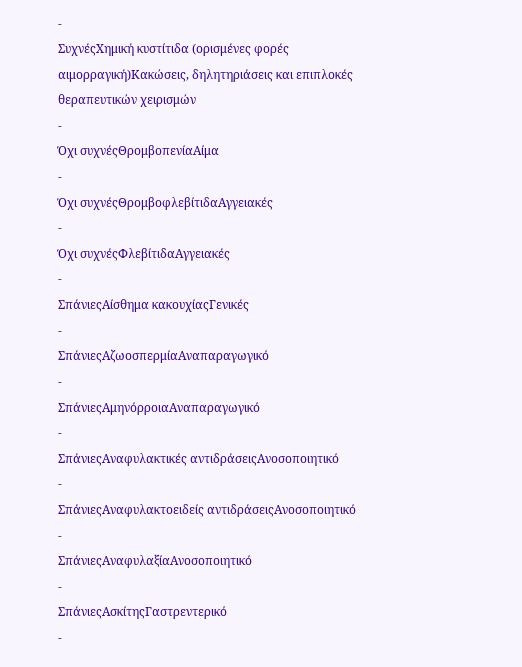-
ΣυχνέςΧημική κυστίτιδα (ορισμένες φορές αιμορραγική)Κακώσεις, δηλητηριάσεις και επιπλοκές θεραπευτικών χειρισμών
-
Όχι συχνέςΘρομβοπενίαΑίμα
-
Όχι συχνέςΘρομβοφλεβίτιδαΑγγειακές
-
Όχι συχνέςΦλεβίτιδαΑγγειακές
-
ΣπάνιεςΑίσθημα κακουχίαςΓενικές
-
ΣπάνιεςΑζωοσπερμίαΑναπαραγωγικό
-
ΣπάνιεςΑμηνόρροιαΑναπαραγωγικό
-
ΣπάνιεςΑναφυλακτικές αντιδράσειςΑνοσοποιητικό
-
ΣπάνιεςΑναφυλακτοειδείς αντιδράσειςΑνοσοποιητικό
-
ΣπάνιεςΑναφυλαξίαΑνοσοποιητικό
-
ΣπάνιεςΑσκίτηςΓαστρεντερικό
-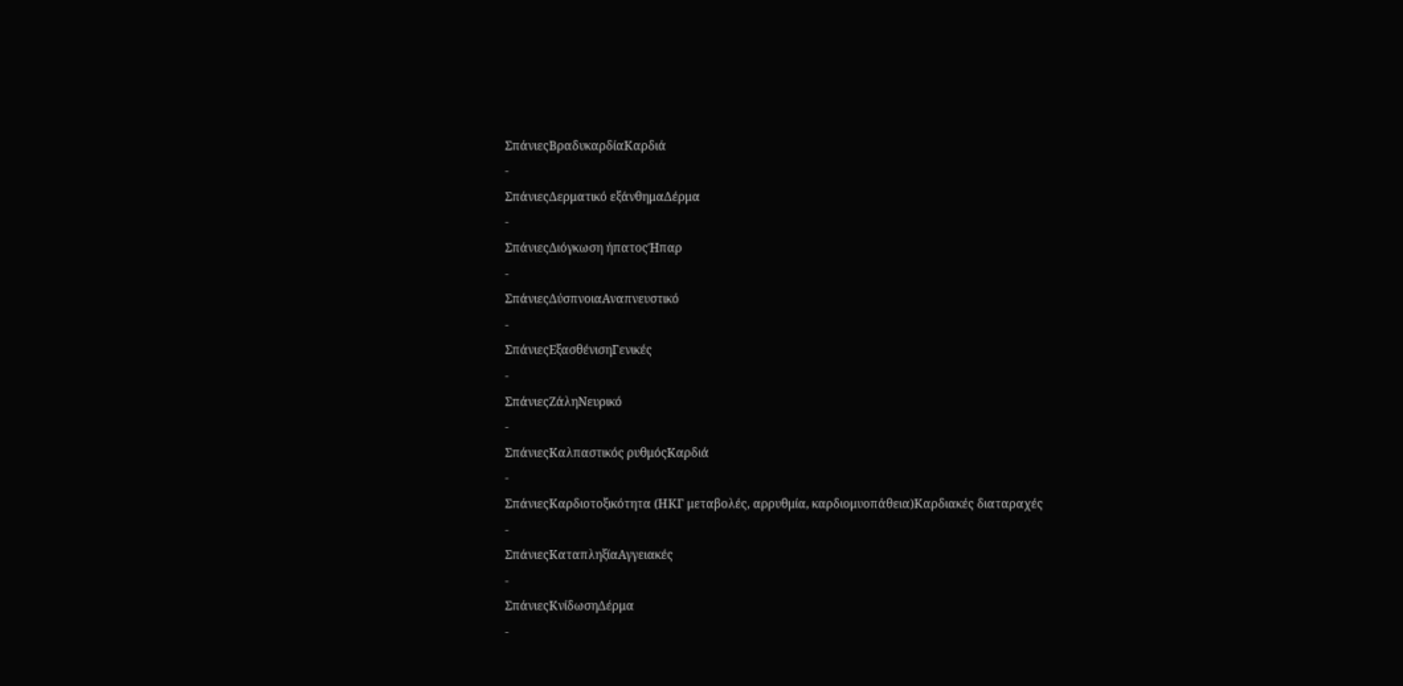ΣπάνιεςΒραδυκαρδίαΚαρδιά
-
ΣπάνιεςΔερματικό εξάνθημαΔέρμα
-
ΣπάνιεςΔιόγκωση ήπατοςΉπαρ
-
ΣπάνιεςΔύσπνοιαΑναπνευστικό
-
ΣπάνιεςΕξασθένισηΓενικές
-
ΣπάνιεςΖάληΝευρικό
-
ΣπάνιεςΚαλπαστικός ρυθμόςΚαρδιά
-
ΣπάνιεςΚαρδιοτοξικότητα (ΗΚΓ μεταβολές, αρρυθμία, καρδιομυοπάθεια)Καρδιακές διαταραχές
-
ΣπάνιεςΚαταπληξίαΑγγειακές
-
ΣπάνιεςΚνίδωσηΔέρμα
-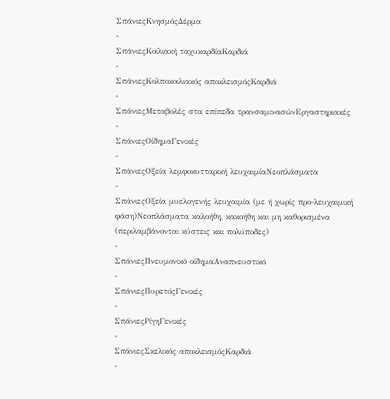ΣπάνιεςΚνησμόςΔέρμα
-
ΣπάνιεςΚοιλιακή ταχυκαρδίαΚαρδιά
-
ΣπάνιεςΚολποκοιλιακός αποκλεισμόςΚαρδιά
-
ΣπάνιεςΜεταβολές στα επίπεδα τρανσαμινασώνΕργαστηριακές
-
ΣπάνιεςΟίδημαΓενικές
-
ΣπάνιεςΟξεία λεμφοκυτταρική λευχαιμίαΝεοπλάσματα
-
ΣπάνιεςΟξεία μυελογενής λευχαιμία (με ή χωρίς προ-λευχαιμική φάση)Νεοπλάσματα καλοήθη, κακοήθη και μη καθορισμένα (περιλαμβάνονται κύστεις και πολύποδες)
-
ΣπάνιεςΠνευμονικό οίδημαΑναπνευστικό
-
ΣπάνιεςΠυρετόςΓενικές
-
ΣπάνιεςΡίγηΓενικές
-
ΣπάνιεςΣκελικός αποκλεισμόςΚαρδιά
-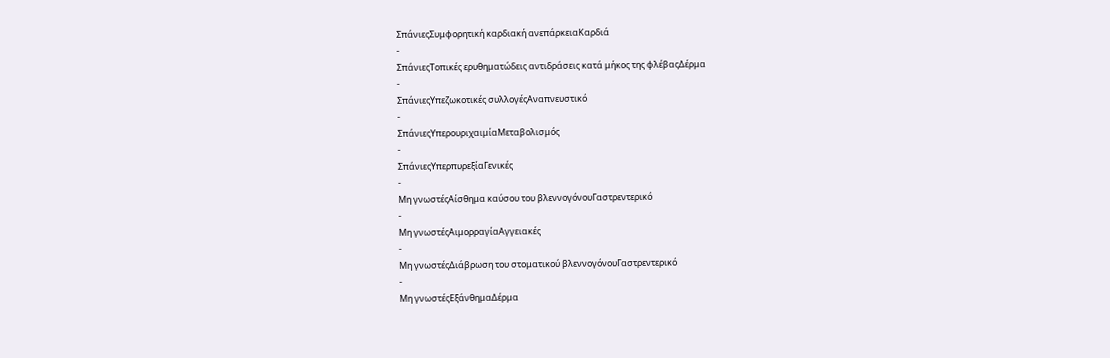ΣπάνιεςΣυμφορητική καρδιακή ανεπάρκειαΚαρδιά
-
ΣπάνιεςΤοπικές ερυθηματώδεις αντιδράσεις κατά μήκος της φλέβαςΔέρμα
-
ΣπάνιεςΥπεζωκοτικές συλλογέςΑναπνευστικό
-
ΣπάνιεςΥπερουριχαιμίαΜεταβολισμός
-
ΣπάνιεςΥπερπυρεξίαΓενικές
-
Μη γνωστέςΑίσθημα καύσου του βλεννογόνουΓαστρεντερικό
-
Μη γνωστέςΑιμορραγίαΑγγειακές
-
Μη γνωστέςΔιάβρωση του στοματικού βλεννογόνουΓαστρεντερικό
-
Μη γνωστέςΕξάνθημαΔέρμα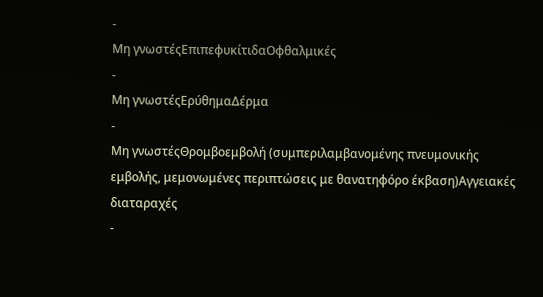-
Μη γνωστέςΕπιπεφυκίτιδαΟφθαλμικές
-
Μη γνωστέςΕρύθημαΔέρμα
-
Μη γνωστέςΘρομβοεμβολή (συμπεριλαμβανομένης πνευμονικής εμβολής, μεμονωμένες περιπτώσεις με θανατηφόρο έκβαση)Αγγειακές διαταραχές
-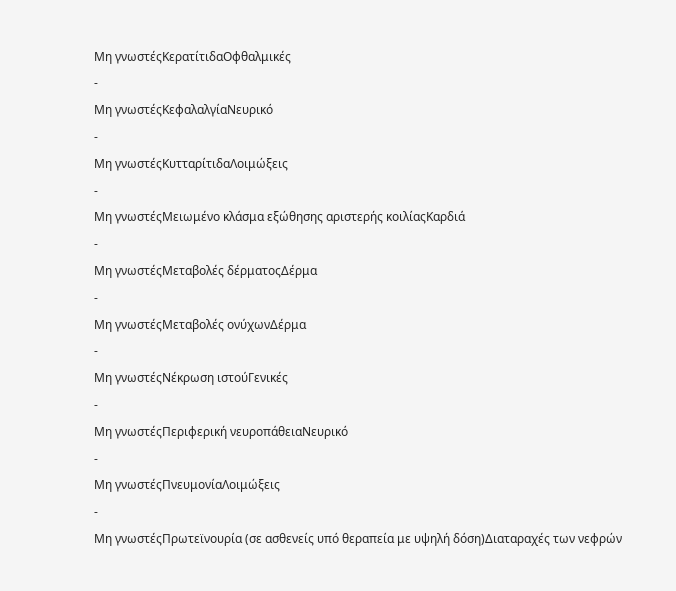Μη γνωστέςΚερατίτιδαΟφθαλμικές
-
Μη γνωστέςΚεφαλαλγίαΝευρικό
-
Μη γνωστέςΚυτταρίτιδαΛοιμώξεις
-
Μη γνωστέςΜειωμένο κλάσμα εξώθησης αριστερής κοιλίαςΚαρδιά
-
Μη γνωστέςΜεταβολές δέρματοςΔέρμα
-
Μη γνωστέςΜεταβολές ονύχωνΔέρμα
-
Μη γνωστέςΝέκρωση ιστούΓενικές
-
Μη γνωστέςΠεριφερική νευροπάθειαΝευρικό
-
Μη γνωστέςΠνευμονίαΛοιμώξεις
-
Μη γνωστέςΠρωτεϊνουρία (σε ασθενείς υπό θεραπεία με υψηλή δόση)Διαταραχές των νεφρών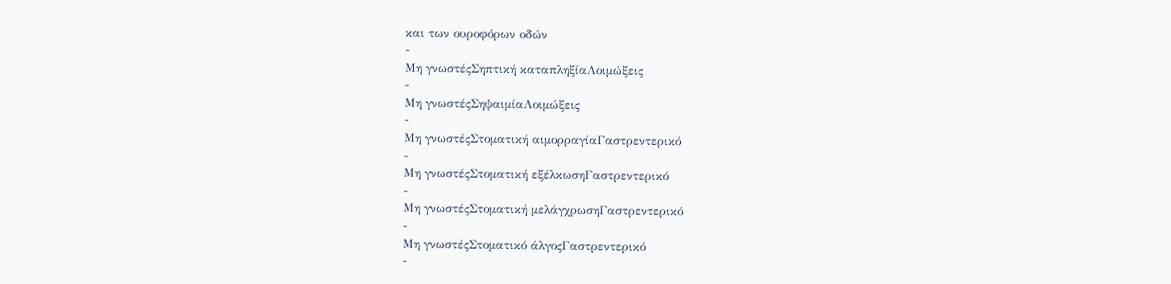και των ουροφόρων οδών
-
Μη γνωστέςΣηπτική καταπληξίαΛοιμώξεις
-
Μη γνωστέςΣηψαιμίαΛοιμώξεις
-
Μη γνωστέςΣτοματική αιμορραγίαΓαστρεντερικό
-
Μη γνωστέςΣτοματική εξέλκωσηΓαστρεντερικό
-
Μη γνωστέςΣτοματική μελάγχρωσηΓαστρεντερικό
-
Μη γνωστέςΣτοματικό άλγοςΓαστρεντερικό
-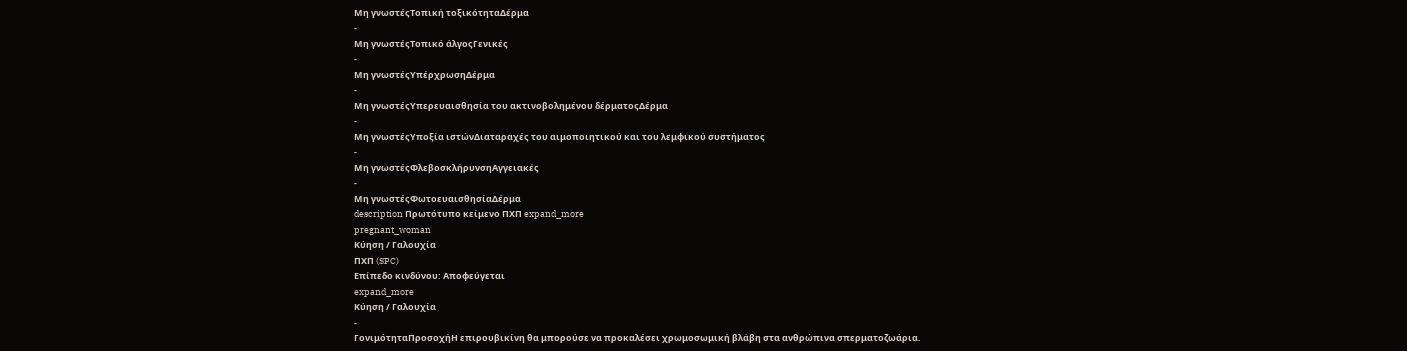Μη γνωστέςΤοπική τοξικότηταΔέρμα
-
Μη γνωστέςΤοπικό άλγοςΓενικές
-
Μη γνωστέςΥπέρχρωσηΔέρμα
-
Μη γνωστέςΥπερευαισθησία του ακτινοβολημένου δέρματοςΔέρμα
-
Μη γνωστέςΥποξία ιστώνΔιαταραχές του αιμοποιητικού και του λεμφικού συστήματος
-
Μη γνωστέςΦλεβοσκλήρυνσηΑγγειακές
-
Μη γνωστέςΦωτοευαισθησίαΔέρμα
description Πρωτότυπο κείμενο ΠΧΠ expand_more
pregnant_woman
Κύηση / Γαλουχία
ΠΧΠ (SPC)
Επίπεδο κινδύνου: Αποφεύγεται
expand_more
Κύηση / Γαλουχία
-
ΓονιμότηταΠροσοχήΗ επιρουβικίνη θα μπορούσε να προκαλέσει χρωμοσωμική βλάβη στα ανθρώπινα σπερματοζωάρια.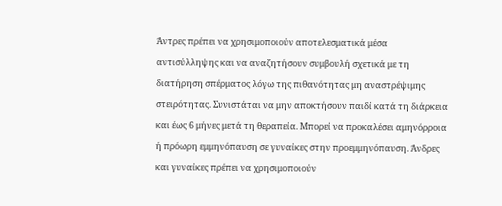Άντρες πρέπει να χρησιμοποιούν αποτελεσματικά μέσα αντισύλληψης και να αναζητήσουν συμβουλή σχετικά με τη διατήρηση σπέρματος λόγω της πιθανότητας μη αναστρέψιμης στειρότητας. Συνιστάται να μην αποκτήσουν παιδί κατά τη διάρκεια και έως 6 μήνες μετά τη θεραπεία. Μπορεί να προκαλέσει αμηνόρροια ή πρόωρη εμμηνόπαυση σε γυναίκες στην προεμμηνόπαυση. Άνδρες και γυναίκες πρέπει να χρησιμοποιούν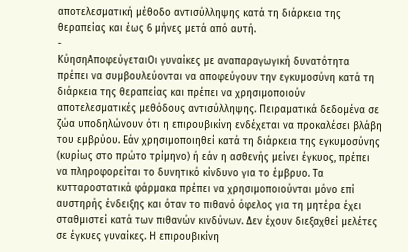αποτελεσματική μέθοδο αντισύλληψης κατά τη διάρκεια της θεραπείας και έως 6 μήνες μετά από αυτή.
-
ΚύησηΑποφεύγεταιΟι γυναίκες με αναπαραγωγική δυνατότητα πρέπει να συμβουλεύονται να αποφεύγουν την εγκυμοσύνη κατά τη διάρκεια της θεραπείας και πρέπει να χρησιμοποιούν αποτελεσματικές μεθόδους αντισύλληψης. Πειραματικά δεδομένα σε ζώα υποδηλώνουν ότι η επιρουβικίνη ενδέχεται να προκαλέσει βλάβη του εμβρύου. Εάν χρησιμοποιηθεί κατά τη διάρκεια της εγκυμοσύνης (κυρίως στο πρώτο τρίμηνο) ή εάν η ασθενής μείνει έγκυος, πρέπει να πληροφορείται το δυνητικό κίνδυνο για το έμβρυο. Τα κυτταροστατικά φάρμακα πρέπει να χρησιμοποιούνται μόνο επί αυστηρής ένδειξης και όταν το πιθανό όφελος για τη μητέρα έχει σταθμιστεί κατά των πιθανών κινδύνων. Δεν έχουν διεξαχθεί μελέτες σε έγκυες γυναίκες. Η επιρουβικίνη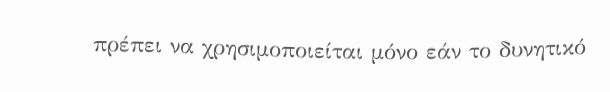πρέπει να χρησιμοποιείται μόνο εάν το δυνητικό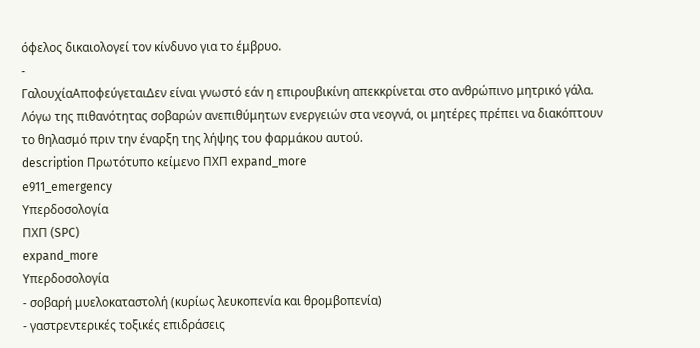όφελος δικαιολογεί τον κίνδυνο για το έμβρυο.
-
ΓαλουχίαΑποφεύγεταιΔεν είναι γνωστό εάν η επιρουβικίνη απεκκρίνεται στο ανθρώπινο μητρικό γάλα. Λόγω της πιθανότητας σοβαρών ανεπιθύμητων ενεργειών στα νεογνά, οι μητέρες πρέπει να διακόπτουν το θηλασμό πριν την έναρξη της λήψης του φαρμάκου αυτού.
description Πρωτότυπο κείμενο ΠΧΠ expand_more
e911_emergency
Υπερδοσολογία
ΠΧΠ (SPC)
expand_more
Υπερδοσολογία
- σοβαρή μυελοκαταστολή (κυρίως λευκοπενία και θρομβοπενία)
- γαστρεντερικές τοξικές επιδράσεις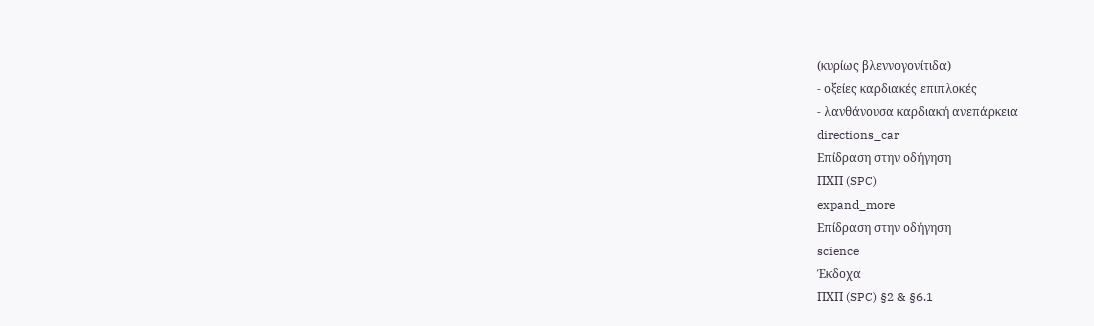(κυρίως βλεννογονίτιδα)
- οξείες καρδιακές επιπλοκές
- λανθάνουσα καρδιακή ανεπάρκεια
directions_car
Επίδραση στην οδήγηση
ΠΧΠ (SPC)
expand_more
Επίδραση στην οδήγηση
science
Έκδοχα
ΠΧΠ (SPC) §2 & §6.1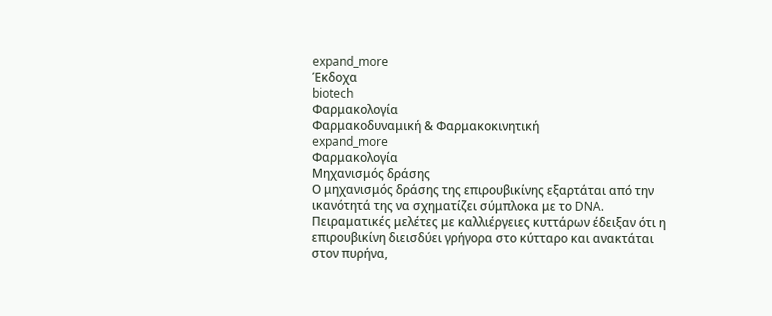expand_more
Έκδοχα
biotech
Φαρμακολογία
Φαρμακοδυναμική & Φαρμακοκινητική
expand_more
Φαρμακολογία
Μηχανισμός δράσης
Ο μηχανισμός δράσης της επιρουβικίνης εξαρτάται από την ικανότητά της να σχηματίζει σύμπλοκα με το DNA. Πειραματικές μελέτες με καλλιέργειες κυττάρων έδειξαν ότι η επιρουβικίνη διεισδύει γρήγορα στο κύτταρο και ανακτάται στον πυρήνα,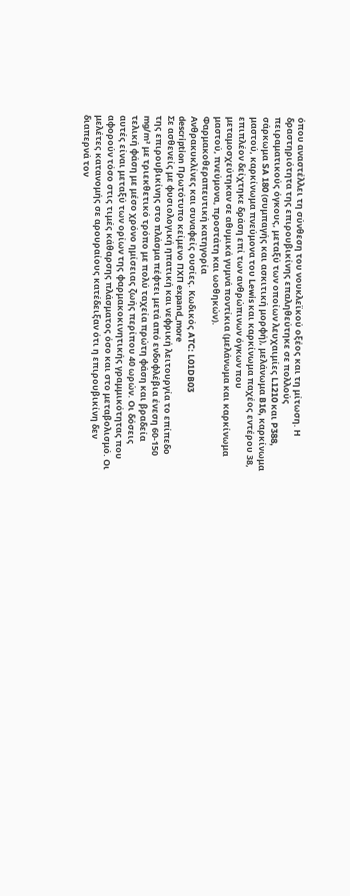όπου αναστέλλει τη σύνθεση του νουκλεϊκού οξέος και τη μίτωση. Η δραστηριότητα της επιρουβικίνης επαληθεύτηκε σε πολλούς πειραματικούς όγκους, μεταξύ των οποίων λευχαιμίες L1210 και P388, σάρκωμα SA 180 (συμπαγής και ασκιτική μορφή), μελάνωμα B16, καρκίνωμα μαστού, καρκίνωμα πνεύμονα του Lewis και καρκίνωμα παχέος εντέρου 38, επιπλέον δείχτηκε δράση επί των ανθρώπινων όγκων που μεταμοσχεύτηκαν σε αθυμικά γυμνά ποντίκια (μελάνωμα και καρκίνωμα μαστού, πνεύμονα, προστάτη και ωοθηκών).
Φαρμακοθεραπευτική κατηγορία
Ανθρακυκλίνες και συναφείς ουσίες. Κωδικός ATC: L01DB03
description Πρωτότυπο κείμενο ΠΧΠ expand_more
Σε ασθενείς με φυσιολογική ηπατική και νεφρική λειτουργία το επίπεδο της επιρουβικίνης στο πλάσμα πέφτει μετά από ενδοφλέβια ένεση 60-150 mg/m² με τριεκθετικό τρόπο με πολύ ταχεία πρώτη φάση και βραδεία τελική φάση με μέσο χρόνο ημίσειας ζωής περίπου 40 ωρών. Οι δόσεις αυτές είναι μεταξύ των ορίων της φαρμακοκινητικής γραμμικότητας που αφορούν τόσο στις τιμές κάθαρσης πλάσματος όσο και στο μεταβολισμό. Οι μελέτες κατανομής σε αρουραίους κατέδειξαν ότι η επιρουβικίνη δεν διαπερνά τον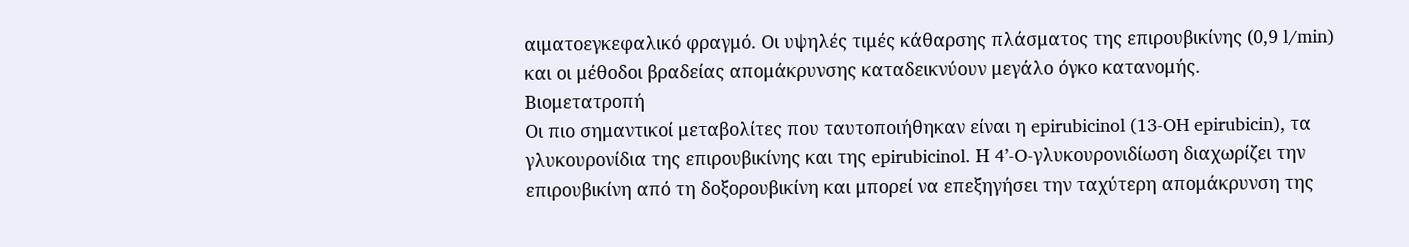αιματοεγκεφαλικό φραγμό. Οι υψηλές τιμές κάθαρσης πλάσματος της επιρουβικίνης (0,9 l/min) και οι μέθοδοι βραδείας απομάκρυνσης καταδεικνύουν μεγάλο όγκο κατανομής.
Βιομετατροπή
Οι πιο σημαντικοί μεταβολίτες που ταυτοποιήθηκαν είναι η epirubicinol (13-OH epirubicin), τα γλυκουρονίδια της επιρουβικίνης και της epirubicinol. Η 4’-O-γλυκουρονιδίωση διαχωρίζει την επιρουβικίνη από τη δοξορουβικίνη και μπορεί να επεξηγήσει την ταχύτερη απομάκρυνση της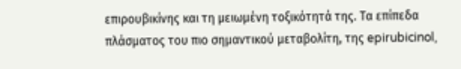επιρουβικίνης και τη μειωμένη τοξικότητά της. Τα επίπεδα πλάσματος του πιο σημαντικού μεταβολίτη, της epirubicinol,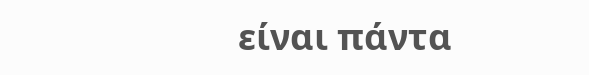είναι πάντα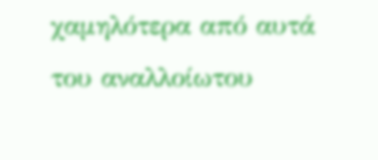χαμηλότερα από αυτά του αναλλοίωτου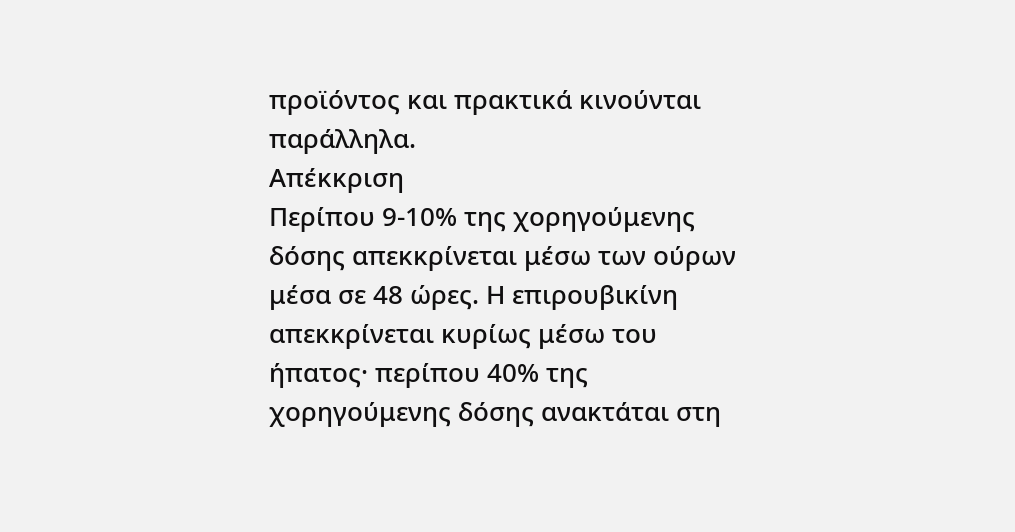προϊόντος και πρακτικά κινούνται παράλληλα.
Απέκκριση
Περίπου 9-10% της χορηγούμενης δόσης απεκκρίνεται μέσω των ούρων μέσα σε 48 ώρες. Η επιρουβικίνη απεκκρίνεται κυρίως μέσω του ήπατος· περίπου 40% της χορηγούμενης δόσης ανακτάται στη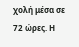χολή μέσα σε 72 ώρες. Η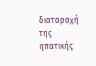διαταραχή της ηπατικής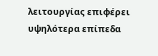λειτουργίας επιφέρει υψηλότερα επίπεδα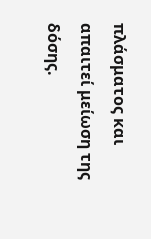πλάσματος και απαιτεί μείωση της δόσης.